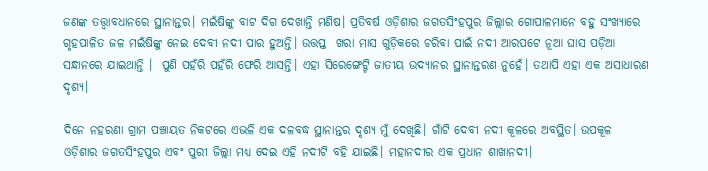ଜଣଙ୍କ ତତ୍ତ୍ୱାବଧାନରେ ସ୍ଥାନାନ୍ତର। ମଇଁଷିଙ୍କୁ ବାଟ ଦିଗ ଦେଖାନ୍ତି ମଣିଷ। ପ୍ରତିବର୍ଷ ଓଡ଼ିଶାର ଜଗତସିଂହପୁର ଜିଲ୍ଲାର ଗୋପାଳମାନେ ବହୁ ସଂଖ୍ୟାରେ ଗୃହପାଳିତ ଜଳ ମଇଁଷିଙ୍କୁ ନେଇ ଦେବୀ ନଦୀ ପାର ହୁଅନ୍ତି। ଉତ୍ତପ୍ତ  ଖରା ମାସ ଗୁଡ଼ିକରେ ଚରିବା ପାଇଁ ନଦୀ ଆରପଟେ ନୂଆ ଘାସ ପଡ଼ିଆ ସନ୍ଧାନରେ ଯାଇଥାନ୍ତି ।  ପୁଣି ପହଁରି ପହଁରି ଫେରି ଆସନ୍ତି। ଏହା ସିରେଙ୍ଗେଟ୍ଟି ଜାତୀୟ ଉଦ୍ୟାନର ସ୍ଥାନାନ୍ତରଣ ନୁହେଁ। ତଥାପି ଏହା ଏକ ଅସାଧାରଣ ଦୃଶ୍ୟ।

ଦିନେ ନହରଣା ଗ୍ରାମ ପଞ୍ଚାୟତ ନିକଟରେ ଏଭଳି ଏକ ଦଳବଦ୍ଧ ସ୍ଥାନାନ୍ତର ଦୃଶ୍ୟ ମୁଁ ଦେଖିଛି। ଗାଁଟି ଦେବୀ ନଦୀ କୂଳରେ ଅବସ୍ଥିତ। ଉପକୂଳ ଓଡ଼ିଶାର ଜଗତସିଂହପୁର ଏବଂ ପୁରୀ ଜିଲ୍ଲା ମଧ୍ୟ ଦେଇ ଏହି ନଦୀଟି ବହି ଯାଇଛି। ମହାନଦୀର ଏକ ପ୍ରଧାନ ଶାଖାନଦୀ।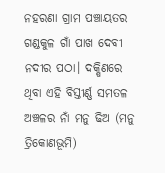ନହରଣା ଗ୍ରାମ ପଞ୍ଚାୟତର ଗଣ୍ଡକୁଳ ଗାଁ ପାଖ ଦେବୀ ନଦୀର ପଠା। ଦକ୍ଷିଣରେ ଥିବା ଏହି ବିସ୍ତୀର୍ଣ୍ଣ ସମତଳ ଅଞ୍ଚଳର ନାଁ ମନୁ ଢିଅ (ମନୁ ତ୍ରିକୋଣଭୂମି)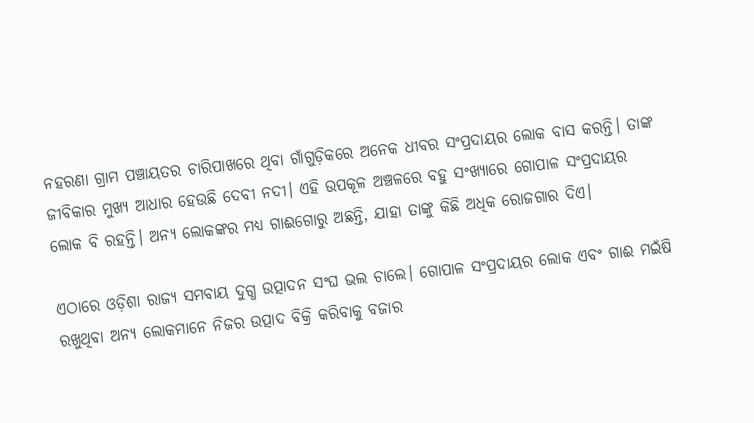ନହରଣା ଗ୍ରାମ ପଞ୍ଚାୟତର ଚାରିପାଖରେ ଥିବା ଗାଁଗୁଡ଼ିକରେ ଅନେକ ଧୀବର ସଂପ୍ରଦାୟର ଲୋକ ବାସ କରନ୍ତି। ତାଙ୍କ ଜୀବିକାର ମୁଖ୍ୟ ଆଧାର ହେଉଛି ଦେବୀ ନଦୀ। ଏହି ଉପକୂଳ ଅଞ୍ଚଳରେ ବହୁ ସଂଖ୍ୟାରେ ଗୋପାଳ ସଂପ୍ରଦାୟର ଲୋକ ବି ରହନ୍ତି। ଅନ୍ୟ ଲୋକଙ୍କର ମଧ୍ୟ ଗାଈଗୋରୁ ଅଛନ୍ତି, ଯାହା ତାଙ୍କୁ କିଛି ଅଧିକ ରୋଜଗାର ଦିଏ।

ଏଠାରେ ଓଡ଼ିଶା ରାଜ୍ୟ ସମବାୟ ଦୁଗ୍ଧ ଉତ୍ପାଦନ ସଂଘ ଭଲ ଚାଲେ। ଗୋପାଳ ସଂପ୍ରଦାୟର ଲୋକ ଏବଂ ଗାଈ ମଇଁଷି ରଖୁଥିବା ଅନ୍ୟ ଲୋକମାନେ ନିଜର ଉତ୍ପାଦ ବିକ୍ରି କରିବାକୁ ବଜାର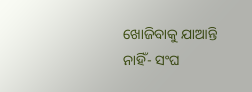ଖୋଜିବାକୁ ଯାଆନ୍ତି ନାହିଁ- ସଂଘ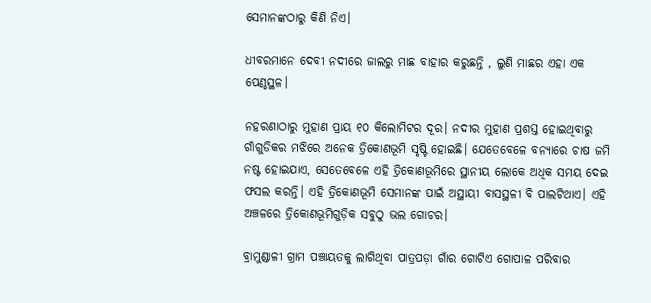ସେମାନଙ୍କଠାରୁ କିଣି ନିଏ।

ଧୀବରମାନେ ଦେବୀ ନଦୀରେ ଜାଲରୁ ମାଛ ବାହାର କରୁଛନ୍ତି , ଲୁଣି ମାଛର ଏହା ଏକ ପେଣ୍ଠସ୍ଥଳ।

ନହରଣାଠାରୁ ମୁହାଣ ପ୍ରାୟ ୧୦ କିଲୋମିଟର ଦୂର। ନଦୀର ମୁହାଣ ପ୍ରଶସ୍ତ ହୋଇଥିବାରୁ ଗାଁଗୁଡିକର ମଝିରେ ଅନେକ ତ୍ରିକୋଣଭୂମି ସୃଷ୍ଟି ହୋଇଛି। ଯେତେବେଳେ ବନ୍ୟାରେ ଚାଷ ଜମି ନଷ୍ଟ ହୋଇଯାଏ, ସେତେବେଳେ ଏହି ତ୍ରିକୋଣଭୂମିରେ ସ୍ଥାନୀୟ ଲୋକେ ଅଧିକ ସମୟ ଦେଇ ଫସଲ କରନ୍ତି। ଏହି ତ୍ରିକୋଣଭୂମି ସେମାନଙ୍କ ପାଇଁ ଅସ୍ଥାୟୀ ବାସସ୍ଥଳୀ ବି ପାଲଟିଥାଏ। ଏହି ଅଞ୍ଚଳରେ ତ୍ରିକୋଣଭୂମିଗୁଡ଼ିକ ସବୁଠୁ ଭଲ ଗୋଚର।

ବ୍ରାମୁଣ୍ଡାଳୀ ଗ୍ରାମ ପଞ୍ଚାୟତକୁ ଲାଗିଥିବା ପାତ୍ରପଡ଼ା ଗାଁର ଗୋଟିଏ ଗୋପାଳ ପରିବାର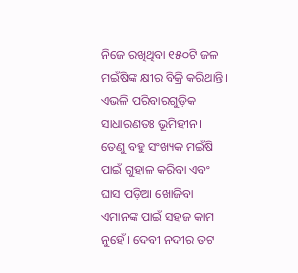ନିଜେ ରଖିଥିବା ୧୫୦ଟି ଜଳ ମଇଁଷିଙ୍କ କ୍ଷୀର ବିକ୍ରି କରିଥାନ୍ତି। ଏଭଳି ପରିବାରଗୁଡ଼ିକ ସାଧାରଣତଃ ଭୂମିହୀନ। ତେଣୁ ବହୁ ସଂଖ୍ୟକ ମଇଁଷି ପାଇଁ ଗୁହାଳ କରିବା ଏବଂ ଘାସ ପଡ଼ିଆ ଖୋଜିବା ଏମାନଙ୍କ ପାଇଁ ସହଜ କାମ ନୁହେଁ। ଦେବୀ ନଦୀର ତଟ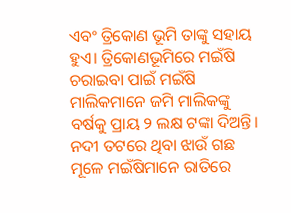ଏବଂ ତ୍ରିକୋଣ ଭୂମି ତାଙ୍କୁ ସହାୟ ହୁଏ। ତ୍ରିକୋଣଭୂମିରେ ମଇଁଷି ଚରାଇବା ପାଇଁ ମଇଁଷି ମାଲିକମାନେ ଜମି ମାଲିକଙ୍କୁ ବର୍ଷକୁ ପ୍ରାୟ ୨ ଲକ୍ଷ ଟଙ୍କା ଦିଅନ୍ତି। ନଦୀ ତଟରେ ଥିବା ଝାଉଁ ଗଛ ମୂଳେ ମଇଁଷିମାନେ ରାତିରେ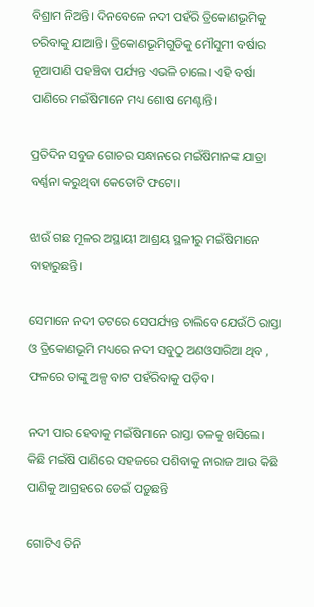ବିଶ୍ରାମ ନିଅନ୍ତି। ଦିନବେଳେ ନଦୀ ପହଁରି ତ୍ରିକୋଣଭୂମିକୁ ଚରିବାକୁ ଯାଆନ୍ତି। ତ୍ରିକୋଣଭୂମିଗୁଡିକୁ ମୌସୁମୀ ବର୍ଷାର ନୂଆପାଣି ପହଞ୍ଚିବା ପର୍ଯ୍ୟନ୍ତ ଏଭଳି ଚାଲେ। ଏହି ବର୍ଷା ପାଣିରେ ମଇଁଷିମାନେ ମଧ୍ୟ ଶୋଷ ମେଣ୍ଟାନ୍ତି।

ପ୍ରତିଦିନ ସବୁଜ ଗୋଚର ସନ୍ଧାନ‌ରେ ମଇଁଷିମାନଙ୍କ ଯାତ୍ରା ବର୍ଣ୍ଣନା କରୁଥିବା କେତୋଟି ଫଟୋ।

ଝାଉଁ ଗଛ ମୂଳର ଅସ୍ଥାୟୀ ଆଶ୍ରୟ ସ୍ଥଳୀରୁ ମଇଁଷିମାନେ ବାହାରୁଛନ୍ତି।

ସେମାନେ ନଦୀ ତଟରେ ସେପର୍ଯ୍ୟନ୍ତ ଚାଲିବେ ଯେଉଁଠି ରାସ୍ତା ଓ ତ୍ରିକୋଣଭୂମି ମଧ୍ୟରେ ନଦୀ ସବୁଠୁ ଅଣଓସାରିଆ ଥିବ , ଫଳରେ ତାଙ୍କୁ ଅଳ୍ପ ବାଟ ପହଁରିବାକୁ ପଡ଼ିବ।

ନଦୀ ପାର ହେବାକୁ ମଇଁଷିମାନେ ରାସ୍ତା ତଳକୁ ଖସିଲେ। କିଛି ମଇଁଷି ପାଣିରେ ସହଜରେ ପଶିବାକୁ ନାରାଜ ଆଉ କିଛି ପାଣିକୁ ଆଗ୍ରହରେ ଡେଇଁ ପଡ଼ୁଛନ୍ତି

ଗୋଟିଏ ତିନି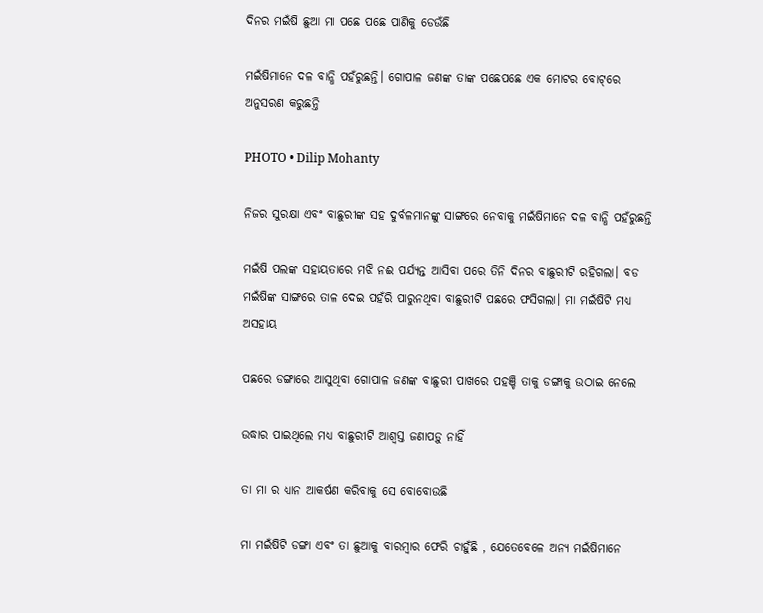ଦିନର ମଇଁଷି ଛୁଆ ମା ପଛେ ପଛେ ପାଣିକୁ ଡେଉଁଛି

ମଇଁଷିମାନେ ଦଳ ବାନ୍ଧି ପହଁରୁଛନ୍ତି। ଗୋପାଳ ଜଣଙ୍କ ତାଙ୍କ ପଛେପଛେ ଏକ ମୋଟର ବୋଟ୍‌ରେ ଅନୁସରଣ କରୁଛନ୍ତି

PHOTO • Dilip Mohanty

ନିଜର ସୁରକ୍ଷା ଏବଂ ବାଛୁରୀଙ୍କ ସହ ଦୁର୍ବଳମାନଙ୍କୁ ସାଙ୍ଗରେ ନେବାକୁ ମଇଁଷିମାନେ ଦଳ ବାନ୍ଧି ପହଁରୁଛନ୍ତି

ମଇଁଷି ପଲଙ୍କ ସହାୟତାରେ ମଝି ନଈ ପର୍ଯ୍ୟନ୍ତ ଆସିବା ପରେ ତିନି ଦିନର ବାଛୁରୀଟି ରହିଗଲା। ବଡ ମଇଁଷିଙ୍କ ସାଙ୍ଗରେ ତାଳ ଦେଇ ପହଁରି ପାରୁନଥିବା ବାଛୁରୀଟି ପଛରେ ଫସିଗଲା। ମା ମଇଁଷିଟି ମଧ୍ୟ ଅସହାୟ

ପଛରେ ଡଙ୍ଗାରେ ଆସୁଥିବା ଗୋପାଳ ଜଣଙ୍କ ବାଛୁରୀ ପାଖରେ ପହଞ୍ଚି ତାକୁ ଡଙ୍ଗାକୁ ଉଠାଇ ନେଲେ

ଉଦ୍ଧାର ପାଇଥିଲେ ମଧ୍ୟ ବାଛୁରୀଟି ଆଶ୍ୱସ୍ତ ଜଣାପଡ଼ୁ ନାହିଁ

ତା ମା ର ଧ୍ୟାନ ଆକର୍ଷଣ କରିବାକୁ ସେ ବୋବୋଉଛି

ମା ମଇଁଷିଟି ଡଙ୍ଗା ଏବଂ ତା ଛୁଆକୁ ବାରମ୍ବାର ଫେରି ଚାହୁଁଛି , ଯେତେବେଳେ ଅନ୍ୟ ମଇଁଷିମାନେ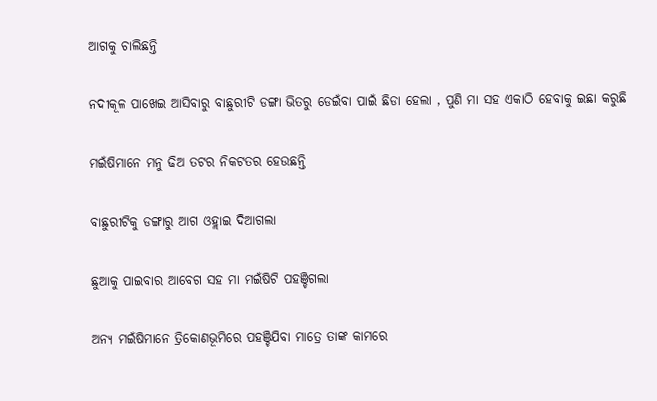ଆଗକୁ ଚାଲିଛନ୍ତି

ନଦୀକୂଳ ପାଖେଇ ଆସିବାରୁ ବାଛୁରୀଟି ଡଙ୍ଗା ଭିତରୁ ଡେଇଁବା ପାଇଁ ଛିଡା ହେଲା , ପୁଣି ମା ସହ ଏକାଠି ହେବାକୁ ଇଛା କରୁଛି

ମଇଁଷିମାନେ ମନୁ ଢିଅ ତଟର ନିକଟତର ହେଉଛନ୍ତି

ବାଛୁରୀଟିକୁ ଡଙ୍ଗାରୁ ଆଗ ଓହ୍ଲାଇ ଦିଆଗଲା

ଛୁଆକୁ ପାଇବାର ଆବେଗ ସହ ମା ମଇଁଷିଟି ପହଞ୍ଚିଗଲା

ଅନ୍ୟ ମଇଁଷିମାନେ ତ୍ରିକୋଣଭୂମିରେ ପହଞ୍ଚିଯିବା ମାତ୍ରେ ତାଙ୍କ କାମରେ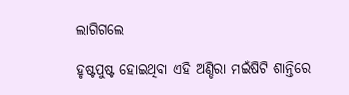ଲାଗିଗଲେ

ହୃଷ୍ଟପୁଷ୍ଟ ହୋଇଥିବା ଏହି ଅଣ୍ଡିରା ମଇଁଷିଟି ଶାନ୍ତିରେ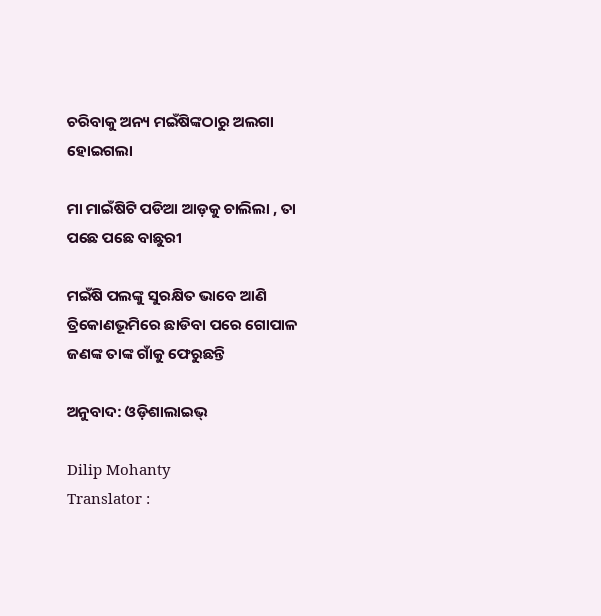ଚରିବାକୁ ଅନ୍ୟ ମଇଁଷିଙ୍କଠାରୁ ଅଲଗା ହୋଇଗଲା

ମା ମାଇଁଷିଟି ପଡିଆ ଆଡ଼କୁ ଚାଲିଲା , ତା ପଛେ ପଛେ ବାଛୁରୀ

ମଇଁଷି ପଲଙ୍କୁ ସୁରକ୍ଷିତ ଭାବେ ଆଣି ତ୍ରିକୋଣଭୂମିରେ ଛାଡିବା ପରେ ଗୋପାଳ ଜଣଙ୍କ ତାଙ୍କ ଗାଁକୁ ଫେରୁଛନ୍ତି

ଅନୁବାଦ: ଓଡ଼ିଶାଲାଇଭ୍‍

Dilip Mohanty
Translator :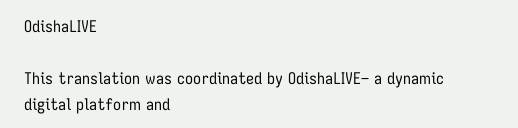OdishaLIVE

This translation was coordinated by OdishaLIVE– a dynamic digital platform and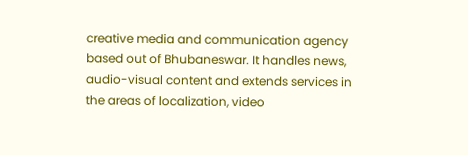creative media and communication agency based out of Bhubaneswar. It handles news, audio-visual content and extends services in the areas of localization, video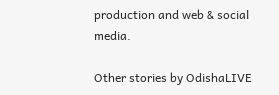production and web & social media.

Other stories by OdishaLIVE